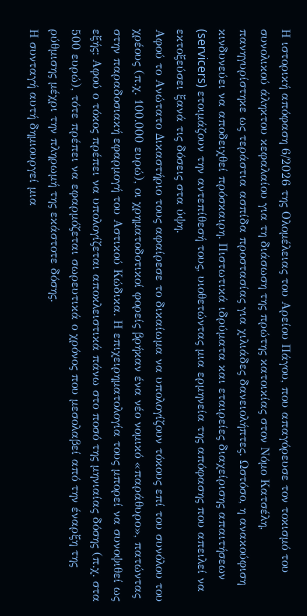Η ιστορική απόφαση 6/2026 της Ολομέλειας του Αρείου Πάγου, που απαγόρευσε τον τοκισμό του συνολικού άληκτου κεφαλαίου για τη διάσωση της πρώτης κατοικίας στον Νόμο Κατσέλη, πανηγυρίστηκε ως τεράστια ασπίδα προστασίας για χιλιάδες δανειολήπτες. Ωστόσο, η ανακούφιση κινδυνεύει να αποδειχθεί πρόσκαιρη. Πιστωτικά ιδρύματα και εταιρείες διαχείρισης απαιτήσεων (servicers) ετοιμάζουν την αντεπίθεσή τους, υιοθετώντας μια ερμηνεία της απόφασης που απειλεί να εκτοξεύσει ξανά τις δόσεις στα ύψη.
Αφού το Ανώτατο Δικαστήριο τους αφαίρεσε το δικαίωμα να υπολογίζουν τόκους επί του συνόλου του χρέους (π.χ. 100.000 ευρώ), οι χρηματοδοτικοί φορείς βρήκαν ένα νέο νομικό «παράθυρο», πατώντας στην παραδοσιακή εφαρμογή του Αστικού Κώδικα. Η επιχειρηματολογία τους μπορεί να συνοψιθεί ως εξής: Αφού ο τόκος πρέπει να υπολογίζεται αποκλειστικά πάνω στο ποσό της μηνιαίας δόσης (π.χ. στα 500 ευρώ), τότε πρέπει να εφαρμόζεται σωρευτικά ο χρόνος που μεσολαβεί από την έναρξη της ρύθμισης μέχρι την πληρωμή της εκάστοτε δόσης.
Η συνταγή αυτή δημιουργεί μια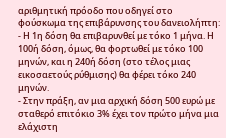αριθμητική πρόοδο που οδηγεί στο φούσκωμα της επιβάρυνσης του δανειολήπτη:
- Η 1η δόση θα επιβαρυνθεί με τόκο 1 μήνα. Η 100ή δόση, όμως, θα φορτωθεί με τόκο 100 μηνών, και η 240ή δόση (στο τέλος μιας εικοσαετούς ρύθμισης) θα φέρει τόκο 240 μηνών.
- Στην πράξη, αν μια αρχική δόση 500 ευρώ με σταθερό επιτόκιο 3% έχει τον πρώτο μήνα μια ελάχιστη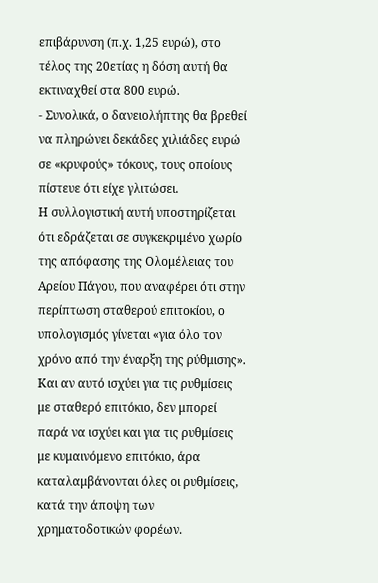επιβάρυνση (π.χ. 1,25 ευρώ), στο τέλος της 20ετίας η δόση αυτή θα εκτιναχθεί στα 800 ευρώ.
- Συνολικά, ο δανειολήπτης θα βρεθεί να πληρώνει δεκάδες χιλιάδες ευρώ σε «κρυφούς» τόκους, τους οποίους πίστευε ότι είχε γλιτώσει.
Η συλλογιστική αυτή υποστηρίζεται ότι εδράζεται σε συγκεκριμένο χωρίο της απόφασης της Ολομέλειας του Αρείου Πάγου, που αναφέρει ότι στην περίπτωση σταθερού επιτοκίου, ο υπολογισμός γίνεται «για όλο τον χρόνο από την έναρξη της ρύθμισης». Και αν αυτό ισχύει για τις ρυθμίσεις με σταθερό επιτόκιο, δεν μπορεί παρά να ισχύει και για τις ρυθμίσεις με κυμαινόμενο επιτόκιο, άρα καταλαμβάνονται όλες οι ρυθμίσεις, κατά την άποψη των χρηματοδοτικών φορέων.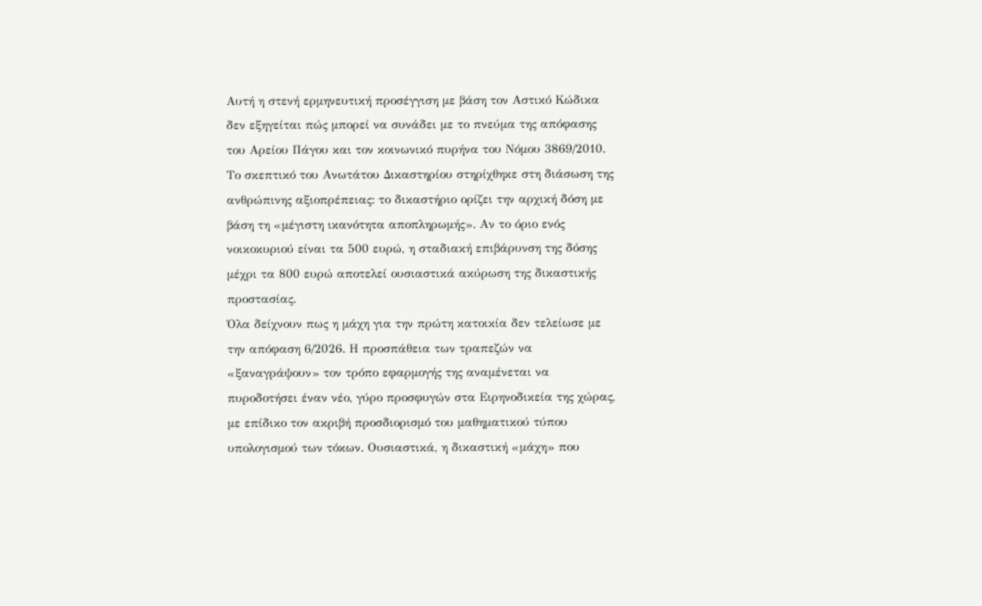Αυτή η στενή ερμηνευτική προσέγγιση με βάση τον Αστικό Κώδικα δεν εξηγείται πώς μπορεί να συνάδει με το πνεύμα της απόφασης του Αρείου Πάγου και τον κοινωνικό πυρήνα του Νόμου 3869/2010. Το σκεπτικό του Ανωτάτου Δικαστηρίου στηρίχθηκε στη διάσωση της ανθρώπινης αξιοπρέπειας: το δικαστήριο ορίζει την αρχική δόση με βάση τη «μέγιστη ικανότητα αποπληρωμής». Αν το όριο ενός νοικοκυριού είναι τα 500 ευρώ, η σταδιακή επιβάρυνση της δόσης μέχρι τα 800 ευρώ αποτελεί ουσιαστικά ακύρωση της δικαστικής προστασίας.
Όλα δείχνουν πως η μάχη για την πρώτη κατοικία δεν τελείωσε με την απόφαση 6/2026. Η προσπάθεια των τραπεζών να «ξαναγράψουν» τον τρόπο εφαρμογής της αναμένεται να πυροδοτήσει έναν νέο, γύρο προσφυγών στα Ειρηνοδικεία της χώρας, με επίδικο τον ακριβή προσδιορισμό του μαθηματικού τύπου υπολογισμού των τόκων. Ουσιαστικά, η δικαστική «μάχη» που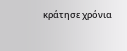κράτησε χρόνια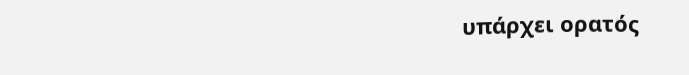υπάρχει ορατός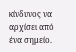κίνδυνος να αρχίσει από ένα σημείο.